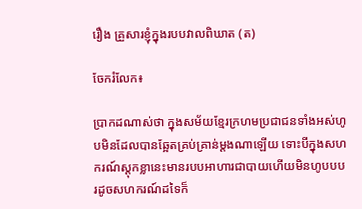រឿង គ្រួសារខ្ញុំក្នុងរបបវាលពិឃាត (ត)

ចែករំលែក៖

ប្រាកដណាស់ថា ក្នុងសម័យខ្មែរក្រហមប្រជាជនទាំងអស់ហូបមិនដែលបានឆ្អែតគ្រប់គ្រាន់ម្ដងណាឡើយ ទោះបីក្នុងសហករណ៍ស្ដុកខ្លានេះមានរបបអាហារជាបាយហើយមិនហូបបបរដូចសហករណ៍ដទៃក៏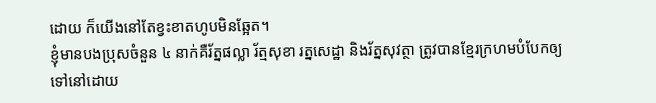ដោយ ក៏យើងនៅតែខ្វះខាតហូបមិនឆ្អែត។
ខ្ញុំមានបងប្រុសចំនួន ៤ នាក់គឺរ័ត្នផល្លា រ័ត្មសុខា រត្នសេដ្ឋា និងរ័ត្នសុវត្ថា ត្រូវបានខ្មែរក្រហមបំបែកឲ្យទៅនៅដោយ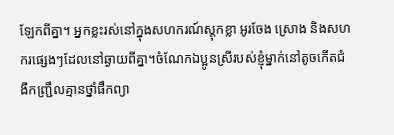ឡែកពីគ្នា។ អ្នកខ្លះរស់នៅក្នុងសហករណ៍ស្ដុកខ្លា អូរចែង ស្រោង និងសហករផ្សេងៗដែលនៅឆ្ងាយពីគ្នា។ចំណែកឯប្អូនស្រីរបស់ខ្ញុំម្នាក់នៅតូចកើតជំងឺកញ្ជ្រឹលគ្មានថ្នាំផឹកព្យា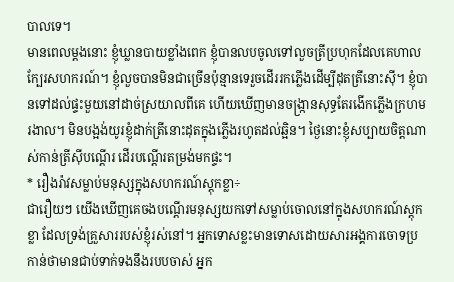បាលទេ។
មានពេលម្ដងនោះ ខ្ញុំឃ្លានបាយខ្លាំងពេក ខ្ញុំបានលបចូលទៅលួចត្រីប្រហុកដែលគេហាលក្បែរសហករណ៍។ ខ្ញុំលួចបានមិនជាច្រើនប៉ុន្មានទេរួចដើររកភ្លើងដើម្បីដុតត្រីនោះស៊ី។ ខ្ញុំបានទៅដល់ផ្ទះមួយនៅដាច់ស្រយាលពីគេ ហើយឃើញមានចង្ក្រានសុទ្ធតែរងើកភ្លើងក្រហមរងាល។ មិនបង្អង់យូរខ្ញុំដាក់ត្រីនោះដុតក្នុងភ្លើងរហូតដល់ឆ្អិន។ ថ្ងៃនោះខ្ញុំសប្បាយចិត្តណាស់កាន់ត្រីស៊ីបណ្ដើរ ដើរបណ្ដើរតម្រង់មកផ្ទះ។
* រឿងរ៉ាវសម្លាប់មនុស្សក្នុងសហករណ៍ស្តុកខ្លា÷
ជារឿយៗ យើងឃើញគេចងបណ្ដើរមនុស្សយកទៅសម្លាប់ចោលនៅក្នុងសហករណ៍ស្ដុកខ្លា ដែលទ្រង់គ្រួសាររបស់ខ្ញុំរស់នៅ។ អ្នកទោសខ្លះមានទោសដោយសារអង្គការចោទប្រកាន់ថាមានជាប់ទាក់ទងនឹងរបបចាស់ អ្នក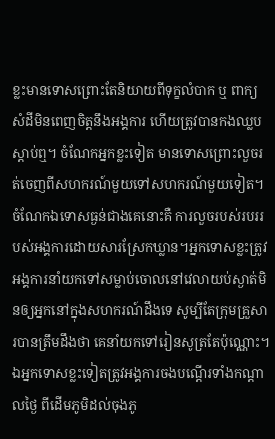ខ្លះមានទោសព្រោះតែនិយាយពីទុក្ខលំបាក ឬ ពាក្យសំដីមិនពេញចិត្តនឹងអង្គការ ហើយត្រូវបានកងឈ្លបស្ដាប់ឮ។ ចំណែកអ្នកខ្លះទៀត មានទោសព្រោះលួចរត់ចេញពីសហករណ៍មួយទៅសហករណ៍មួយទៀត។ ចំណែកឯទោសធ្ងន់ជាងគេនោះគឺ ការលួចរបស់របររបស់អង្គការដោយសារស្រែកឃ្លាន។អ្នកទោសខ្លះត្រូវអង្គការនាំយកទៅសម្លាប់ចោលនៅវេលាយប់ស្ងាត់មិនឲ្យអ្នកនៅក្នុងសហករណ៍ដឹងទេ សូម្បីតែក្រុមគ្រួសារបានត្រឹមដឹងថា គេនាំយកទៅរៀនសូត្រតែប៉ុណ្ណោះ។ ឯអ្នកទោសខ្លះទៀតត្រូវអង្គការចងបណ្ដើរទាំងកណ្ដាលថ្ងៃ ពីដើមភូមិដល់ចុងភូ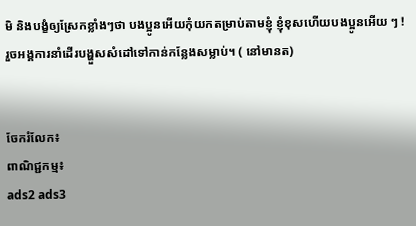មិ និងបង្ខំឲ្យស្រែកខ្លាំងៗថា បងប្អូនអើយកុំយកតម្រាប់តាមខ្ញុំ ខ្ញុំខុសហើយបងប្អូនអើយ ៗ ! រួចអង្គការនាំដើរបង្ហួសសំដៅទៅកាន់កន្លែងសម្លាប់។ ( នៅមានត)


ចែករំលែក៖
ពាណិជ្ជកម្ម៖
ads2 ads3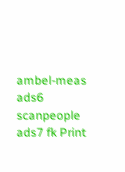ambel-meas ads6 scanpeople ads7 fk Print